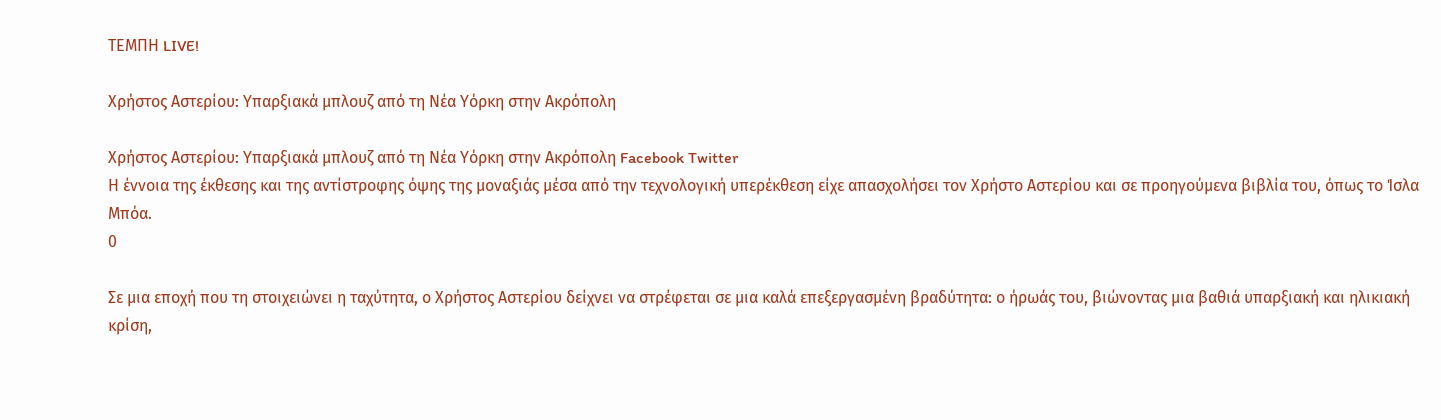ΤΕΜΠΗ LIVE!

Χρήστος Αστερίου: Υπαρξιακά μπλουζ από τη Νέα Υόρκη στην Ακρόπολη

Χρήστος Αστερίου: Υπαρξιακά μπλουζ από τη Νέα Υόρκη στην Ακρόπολη Facebook Twitter
Η έννοια της έκθεσης και της αντίστροφης όψης της μοναξιάς μέσα από την τεχνολογική υπερέκθεση είχε απασχολήσει τον Χρήστο Αστερίου και σε προηγούμενα βιβλία του, όπως το Ίσλα Μπόα.
0

Σε μια εποχή που τη στοιχειώνει η ταχύτητα, ο Χρήστος Αστερίου δείχνει να στρέφεται σε μια καλά επεξεργασμένη βραδύτητα: ο ήρωάς του, βιώνοντας μια βαθιά υπαρξιακή και ηλικιακή κρίση,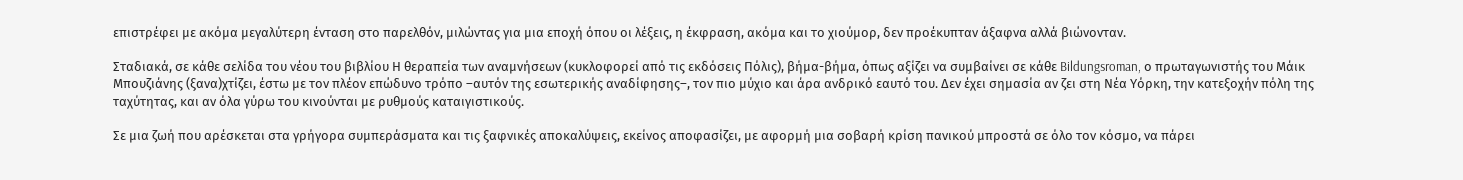επιστρέφει με ακόμα μεγαλύτερη ένταση στο παρελθόν, μιλώντας για μια εποχή όπου οι λέξεις, η έκφραση, ακόμα και το χιούμορ, δεν προέκυπταν άξαφνα αλλά βιώνονταν.

Σταδιακά, σε κάθε σελίδα του νέου του βιβλίου Η θεραπεία των αναμνήσεων (κυκλοφορεί από τις εκδόσεις Πόλις), βήμα-βήμα, όπως αξίζει να συμβαίνει σε κάθε Bildungsroman, ο πρωταγωνιστής του Μάικ Μπουζιάνης (ξανα)χτίζει, έστω με τον πλέον επώδυνο τρόπο –αυτόν της εσωτερικής αναδίφησης–, τον πιο μύχιο και άρα ανδρικό εαυτό του. Δεν έχει σημασία αν ζει στη Νέα Υόρκη, την κατεξοχήν πόλη της ταχύτητας, και αν όλα γύρω του κινούνται με ρυθμούς καταιγιστικούς.

Σε μια ζωή που αρέσκεται στα γρήγορα συμπεράσματα και τις ξαφνικές αποκαλύψεις, εκείνος αποφασίζει, με αφορμή μια σοβαρή κρίση πανικού μπροστά σε όλο τον κόσμο, να πάρει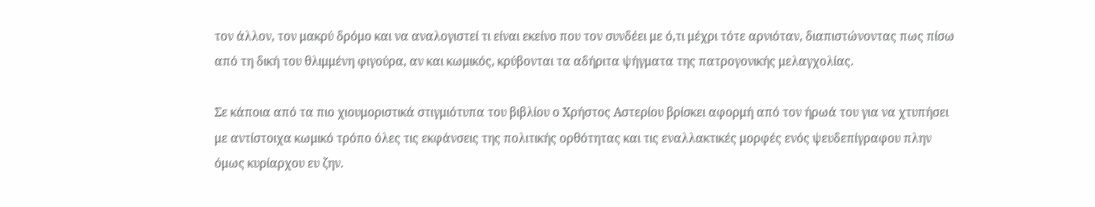τον άλλον, τον μακρύ δρόμο και να αναλογιστεί τι είναι εκείνο που τον συνδέει με ό,τι μέχρι τότε αρνιόταν, διαπιστώνοντας πως πίσω από τη δική του θλιμμένη φιγούρα, αν και κωμικός, κρύβονται τα αδήριτα ψήγματα της πατρογονικής μελαγχολίας.

Σε κάποια από τα πιο χιουμοριστικά στιγμιότυπα του βιβλίου ο Χρήστος Αστερίου βρίσκει αφορμή από τον ήρωά του για να χτυπήσει με αντίστοιχα κωμικό τρόπο όλες τις εκφάνσεις της πολιτικής ορθότητας και τις εναλλακτικές μορφές ενός ψευδεπίγραφου πλην όμως κυρίαρχου ευ ζην.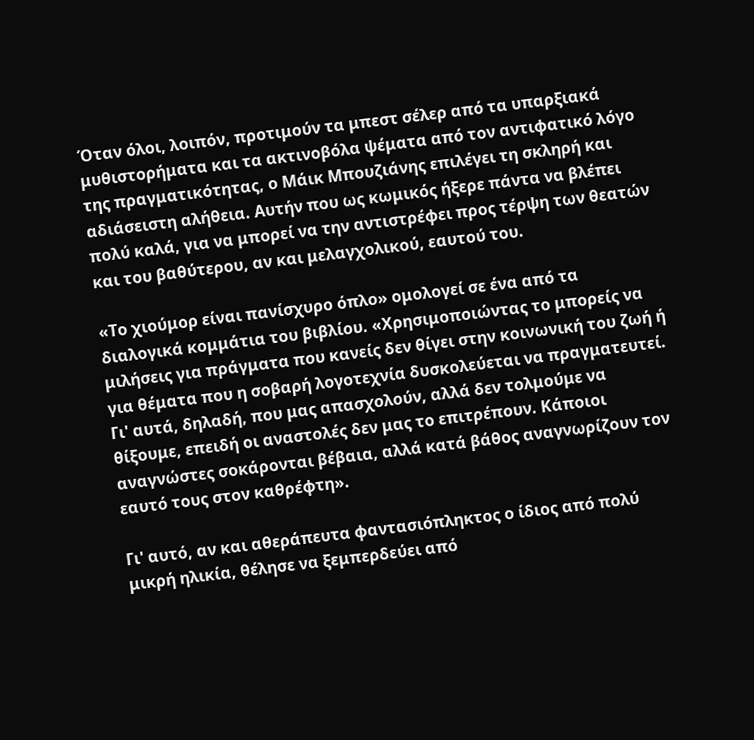Όταν όλοι, λοιπόν, προτιμούν τα μπεστ σέλερ από τα υπαρξιακά μυθιστορήματα και τα ακτινοβόλα ψέματα από τον αντιφατικό λόγο της πραγματικότητας, ο Μάικ Μπουζιάνης επιλέγει τη σκληρή και αδιάσειστη αλήθεια. Αυτήν που ως κωμικός ήξερε πάντα να βλέπει πολύ καλά, για να μπορεί να την αντιστρέφει προς τέρψη των θεατών και του βαθύτερου, αν και μελαγχολικού, εαυτού του.

«Το χιούμορ είναι πανίσχυρο όπλο» ομολογεί σε ένα από τα διαλογικά κομμάτια του βιβλίου. «Χρησιμοποιώντας το μπορείς να μιλήσεις για πράγματα που κανείς δεν θίγει στην κοινωνική του ζωή ή για θέματα που η σοβαρή λογοτεχνία δυσκολεύεται να πραγματευτεί. Γι' αυτά, δηλαδή, που μας απασχολούν, αλλά δεν τολμούμε να θίξουμε, επειδή οι αναστολές δεν μας το επιτρέπουν. Κάποιοι αναγνώστες σοκάρονται βέβαια, αλλά κατά βάθος αναγνωρίζουν τον εαυτό τους στον καθρέφτη».

Γι' αυτό, αν και αθεράπευτα φαντασιόπληκτος ο ίδιος από πολύ μικρή ηλικία, θέλησε να ξεμπερδεύει από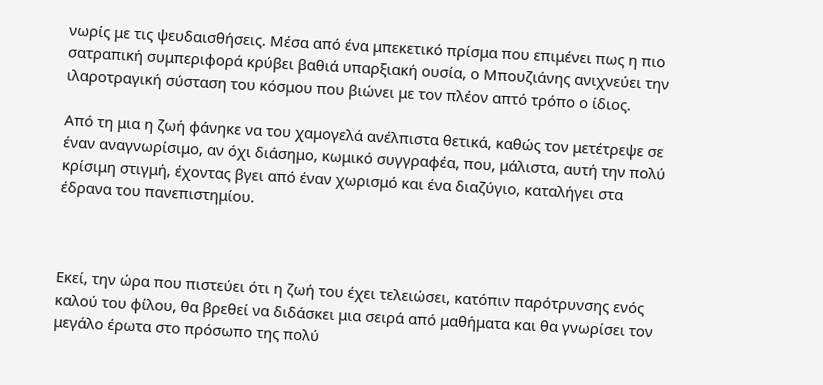νωρίς με τις ψευδαισθήσεις. Μέσα από ένα μπεκετικό πρίσμα που επιμένει πως η πιο σατραπική συμπεριφορά κρύβει βαθιά υπαρξιακή ουσία, ο Μπουζιάνης ανιχνεύει την ιλαροτραγική σύσταση του κόσμου που βιώνει με τον πλέον απτό τρόπο ο ίδιος.

Από τη μια η ζωή φάνηκε να του χαμογελά ανέλπιστα θετικά, καθώς τον μετέτρεψε σε έναν αναγνωρίσιμο, αν όχι διάσημο, κωμικό συγγραφέα, που, μάλιστα, αυτή την πολύ κρίσιμη στιγμή, έχοντας βγει από έναν χωρισμό και ένα διαζύγιο, καταλήγει στα έδρανα του πανεπιστημίου.



Εκεί, την ώρα που πιστεύει ότι η ζωή του έχει τελειώσει, κατόπιν παρότρυνσης ενός καλού του φίλου, θα βρεθεί να διδάσκει μια σειρά από μαθήματα και θα γνωρίσει τον μεγάλο έρωτα στο πρόσωπο της πολύ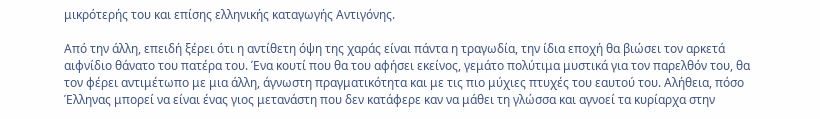μικρότερής του και επίσης ελληνικής καταγωγής Αντιγόνης.

Από την άλλη, επειδή ξέρει ότι η αντίθετη όψη της χαράς είναι πάντα η τραγωδία, την ίδια εποχή θα βιώσει τον αρκετά αιφνίδιο θάνατο του πατέρα του. Ένα κουτί που θα του αφήσει εκείνος, γεμάτο πολύτιμα μυστικά για τον παρελθόν του, θα τον φέρει αντιμέτωπο με μια άλλη, άγνωστη πραγματικότητα και με τις πιο μύχιες πτυχές του εαυτού του. Αλήθεια, πόσο Έλληνας μπορεί να είναι ένας γιος μετανάστη που δεν κατάφερε καν να μάθει τη γλώσσα και αγνοεί τα κυρίαρχα στην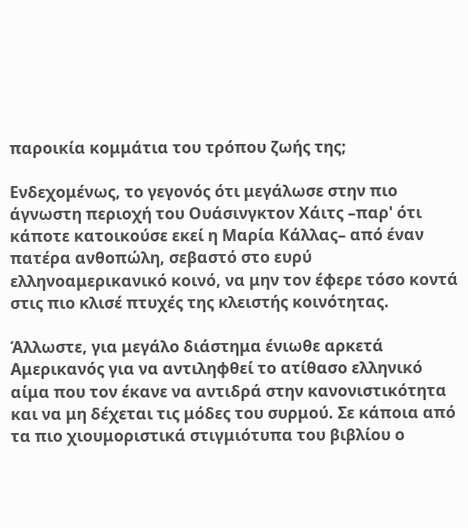παροικία κομμάτια του τρόπου ζωής της;

Ενδεχομένως, το γεγονός ότι μεγάλωσε στην πιο άγνωστη περιοχή του Ουάσινγκτον Χάιτς –παρ' ότι κάποτε κατοικούσε εκεί η Μαρία Κάλλας– από έναν πατέρα ανθοπώλη, σεβαστό στο ευρύ ελληνοαμερικανικό κοινό, να μην τον έφερε τόσο κοντά στις πιο κλισέ πτυχές της κλειστής κοινότητας.

Άλλωστε, για μεγάλο διάστημα ένιωθε αρκετά Αμερικανός για να αντιληφθεί το ατίθασο ελληνικό αίμα που τον έκανε να αντιδρά στην κανονιστικότητα και να μη δέχεται τις μόδες του συρμού. Σε κάποια από τα πιο χιουμοριστικά στιγμιότυπα του βιβλίου ο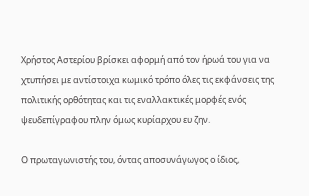Χρήστος Αστερίου βρίσκει αφορμή από τον ήρωά του για να χτυπήσει με αντίστοιχα κωμικό τρόπο όλες τις εκφάνσεις της πολιτικής ορθότητας και τις εναλλακτικές μορφές ενός ψευδεπίγραφου πλην όμως κυρίαρχου ευ ζην.

Ο πρωταγωνιστής του, όντας αποσυνάγωγος ο ίδιος,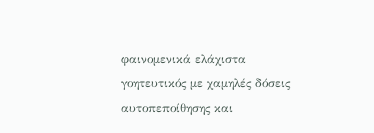φαινομενικά ελάχιστα γοητευτικός με χαμηλές δόσεις αυτοπεποίθησης και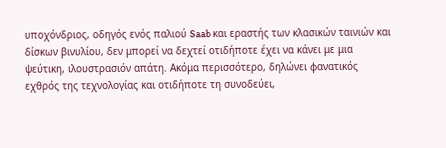υποχόνδριος, οδηγός ενός παλιού Saab και εραστής των κλασικών ταινιών και δίσκων βινυλίου, δεν μπορεί να δεχτεί οτιδήποτε έχει να κάνει με μια ψεύτικη, ιλουστρασιόν απάτη. Ακόμα περισσότερο, δηλώνει φανατικός εχθρός της τεχνολογίας και οτιδήποτε τη συνοδεύει,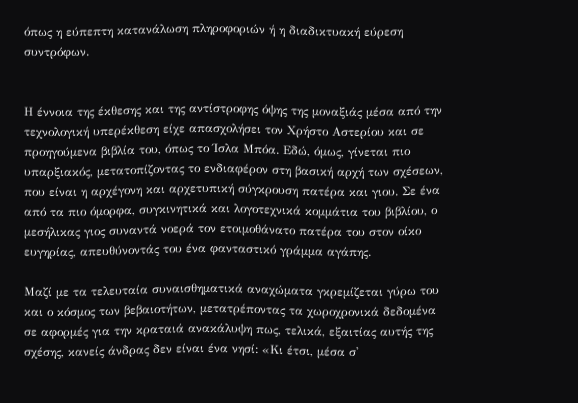όπως η εύπεπτη κατανάλωση πληροφοριών ή η διαδικτυακή εύρεση συντρόφων.


Η έννοια της έκθεσης και της αντίστροφης όψης της μοναξιάς μέσα από την τεχνολογική υπερέκθεση είχε απασχολήσει τον Χρήστο Αστερίου και σε προηγούμενα βιβλία του, όπως το Ίσλα Μπόα. Εδώ, όμως, γίνεται πιο υπαρξιακός, μετατοπίζοντας το ενδιαφέρον στη βασική αρχή των σχέσεων, που είναι η αρχέγονη και αρχετυπική σύγκρουση πατέρα και γιου. Σε ένα από τα πιο όμορφα, συγκινητικά και λογοτεχνικά κομμάτια του βιβλίου, ο μεσήλικας γιος συναντά νοερά τον ετοιμοθάνατο πατέρα του στον οίκο ευγηρίας, απευθύνοντάς του ένα φανταστικό γράμμα αγάπης.

Μαζί με τα τελευταία συναισθηματικά αναχώματα γκρεμίζεται γύρω του και ο κόσμος των βεβαιοτήτων, μετατρέποντας τα χωροχρονικά δεδομένα σε αφορμές για την κραταιά ανακάλυψη πως, τελικά, εξαιτίας αυτής της σχέσης, κανείς άνδρας δεν είναι ένα νησί: «Κι έτσι, μέσα σ'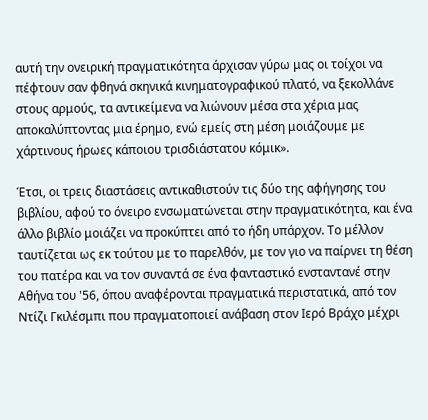αυτή την ονειρική πραγματικότητα άρχισαν γύρω μας οι τοίχοι να πέφτουν σαν φθηνά σκηνικά κινηματογραφικού πλατό, να ξεκολλάνε στους αρμούς, τα αντικείμενα να λιώνουν μέσα στα χέρια μας αποκαλύπτοντας μια έρημο, ενώ εμείς στη μέση μοιάζουμε με χάρτινους ήρωες κάποιου τρισδιάστατου κόμικ».

Έτσι, οι τρεις διαστάσεις αντικαθιστούν τις δύο της αφήγησης του βιβλίου, αφού το όνειρο ενσωματώνεται στην πραγματικότητα, και ένα άλλο βιβλίο μοιάζει να προκύπτει από το ήδη υπάρχον. Το μέλλον ταυτίζεται ως εκ τούτου με το παρελθόν, με τον γιο να παίρνει τη θέση του πατέρα και να τον συναντά σε ένα φανταστικό ενσταντανέ στην Αθήνα του '56, όπου αναφέρονται πραγματικά περιστατικά, από τον Ντίζι Γκιλέσμπι που πραγματοποιεί ανάβαση στον Ιερό Βράχο μέχρι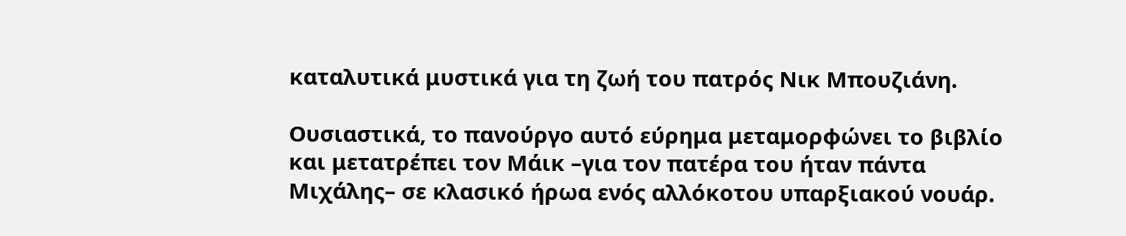καταλυτικά μυστικά για τη ζωή του πατρός Νικ Μπουζιάνη.

Ουσιαστικά, το πανούργο αυτό εύρημα μεταμορφώνει το βιβλίο και μετατρέπει τον Μάικ –για τον πατέρα του ήταν πάντα Μιχάλης– σε κλασικό ήρωα ενός αλλόκοτου υπαρξιακού νουάρ.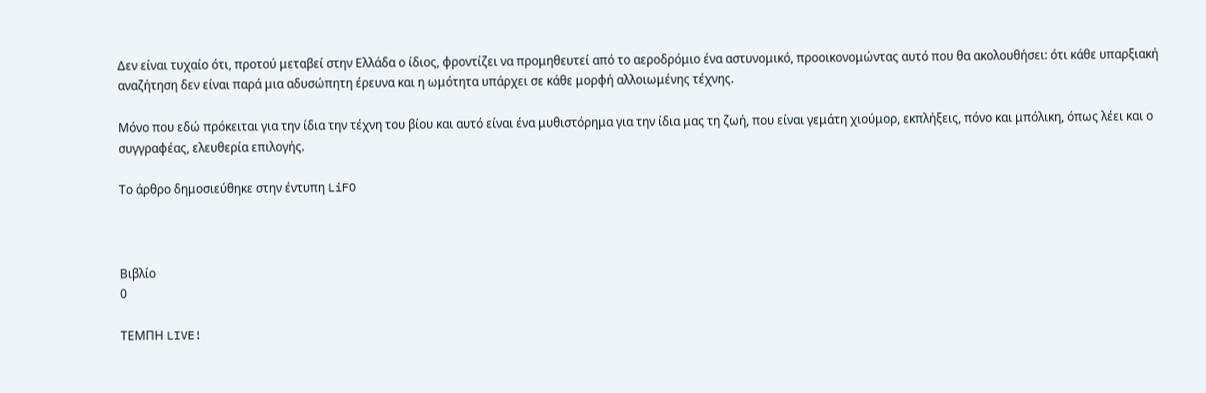Δεν είναι τυχαίο ότι, προτού μεταβεί στην Ελλάδα ο ίδιος, φροντίζει να προμηθευτεί από το αεροδρόμιο ένα αστυνομικό, προοικονομώντας αυτό που θα ακολουθήσει: ότι κάθε υπαρξιακή αναζήτηση δεν είναι παρά μια αδυσώπητη έρευνα και η ωμότητα υπάρχει σε κάθε μορφή αλλοιωμένης τέχνης.

Μόνο που εδώ πρόκειται για την ίδια την τέχνη του βίου και αυτό είναι ένα μυθιστόρημα για την ίδια μας τη ζωή, που είναι γεμάτη χιούμορ, εκπλήξεις, πόνο και μπόλικη, όπως λέει και ο συγγραφέας, ελευθερία επιλογής.

Το άρθρο δημοσιεύθηκε στην έντυπη LiFO



Βιβλίο
0

ΤΕΜΠΗ LIVE!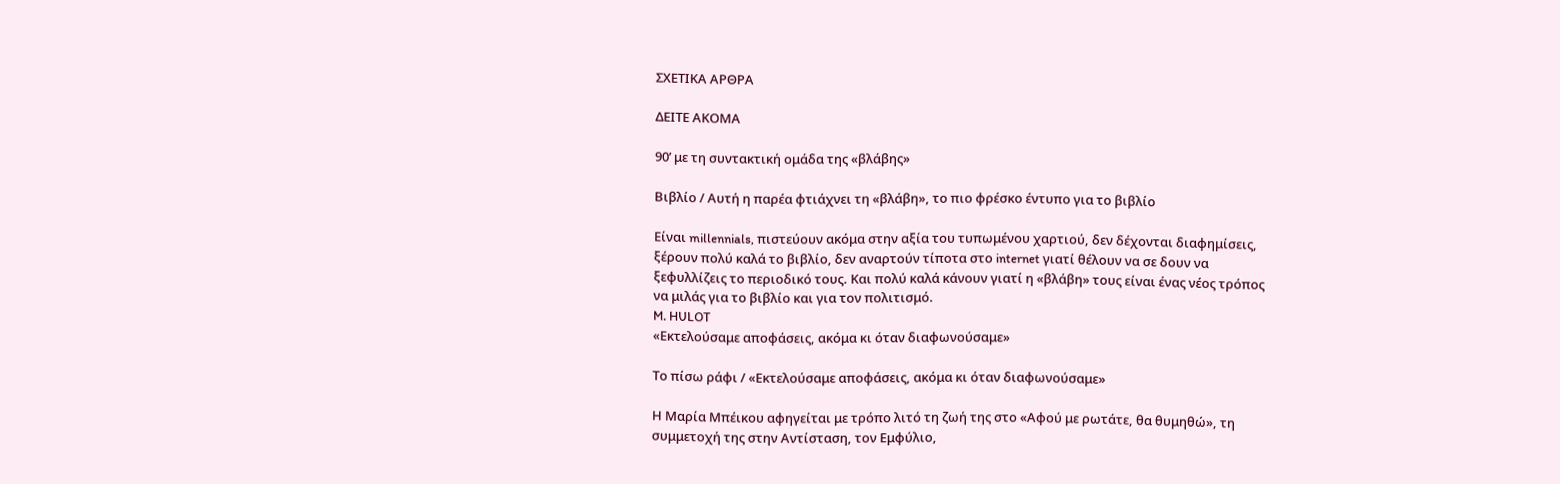ΣΧΕΤΙΚΑ ΑΡΘΡΑ

ΔΕΙΤΕ ΑΚΟΜΑ

90’ με τη συντακτική ομάδα της «βλάβης»

Βιβλίο / Αυτή η παρέα φτιάχνει τη «βλάβη», το πιο φρέσκο έντυπο για το βιβλίο

Είναι millennials, πιστεύουν ακόμα στην αξία του τυπωμένου χαρτιού, δεν δέχονται διαφημίσεις, ξέρουν πολύ καλά το βιβλίο, δεν αναρτούν τίποτα στο internet γιατί θέλουν να σε δουν να ξεφυλλίζεις το περιοδικό τους. Και πολύ καλά κάνουν γιατί η «βλάβη» τους είναι ένας νέος τρόπος να μιλάς για το βιβλίο και για τον πολιτισμό.
M. HULOT
«Εκτελούσαμε αποφάσεις, ακόμα κι όταν διαφωνούσαμε»

Το πίσω ράφι / «Εκτελούσαμε αποφάσεις, ακόμα κι όταν διαφωνούσαμε»

Η Μαρία Μπέικου αφηγείται με τρόπο λιτό τη ζωή της στο «Αφού με ρωτάτε, θα θυμηθώ», τη συμμετοχή της στην Αντίσταση, τον Εμφύλιο,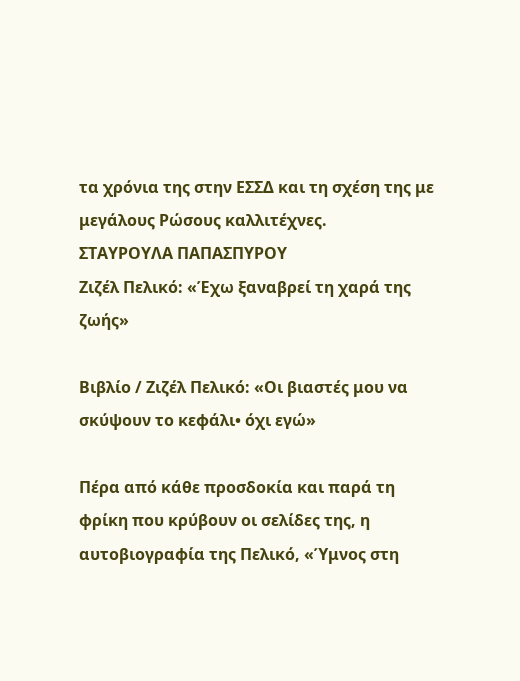τα χρόνια της στην ΕΣΣΔ και τη σχέση της με μεγάλους Ρώσους καλλιτέχνες.
ΣΤΑΥΡΟΥΛΑ ΠΑΠΑΣΠΥΡΟΥ
Ζιζέλ Πελικό: «Έχω ξαναβρεί τη χαρά της ζωής»

Βιβλίο / Ζιζέλ Πελικό: «Οι βιαστές μου να σκύψουν το κεφάλι• όχι εγώ»

Πέρα από κάθε προσδοκία και παρά τη φρίκη που κρύβουν οι σελίδες της, η αυτοβιογραφία της Πελικό, «Ύμνος στη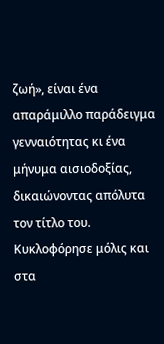ζωή», είναι ένα απαράμιλλο παράδειγμα γενναιότητας κι ένα μήνυμα αισιοδοξίας, δικαιώνοντας απόλυτα τον τίτλο του. Κυκλοφόρησε μόλις και στα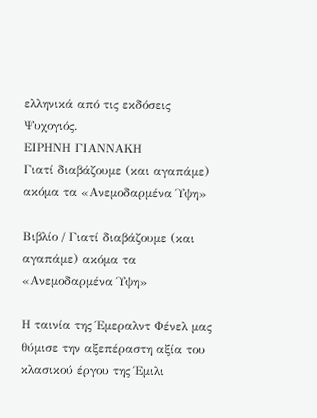ελληνικά από τις εκδόσεις Ψυχογιός.
ΕΙΡΗΝΗ ΓΙΑΝΝΑΚΗ
Γιατί διαβάζουμε (και αγαπάμε) ακόμα τα «Ανεμοδαρμένα Ύψη»

Βιβλίο / Γιατί διαβάζουμε (και αγαπάμε) ακόμα τα «Ανεμοδαρμένα Ύψη»

Η ταινία της Έμεραλντ Φένελ μας θύμισε την αξεπέραστη αξία του κλασικού έργου της Έμιλι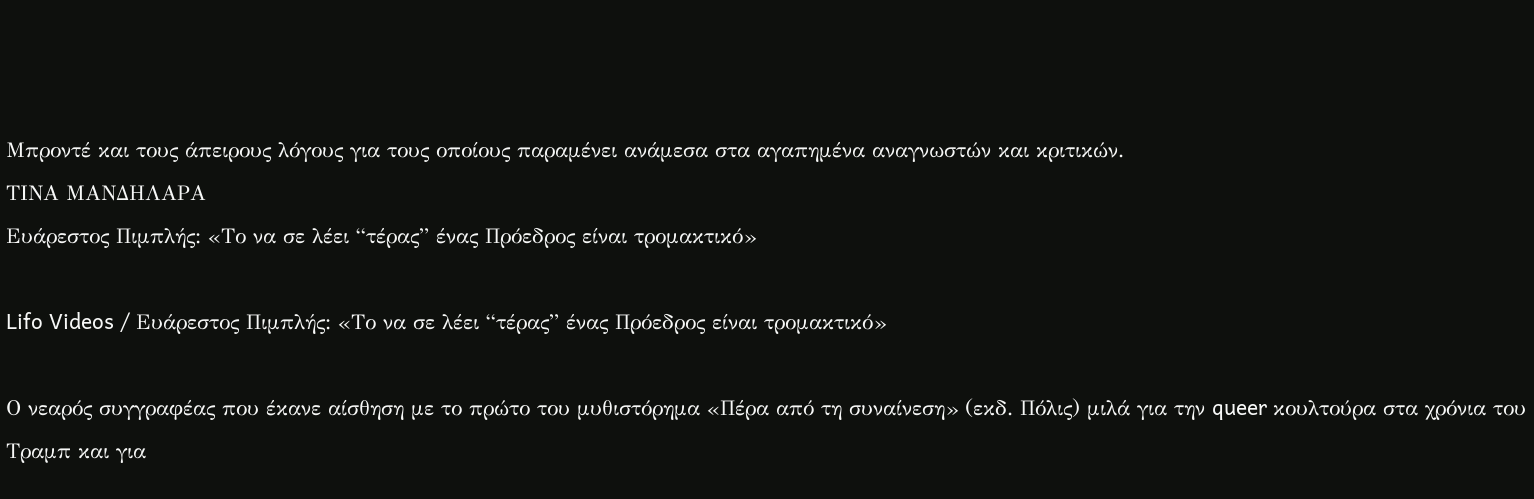Μπροντέ και τους άπειρους λόγους για τους οποίους παραμένει ανάμεσα στα αγαπημένα αναγνωστών και κριτικών.
ΤΙΝΑ ΜΑΝΔΗΛΑΡΑ
Ευάρεστος Πιμπλής: «Το να σε λέει “τέρας” ένας Πρόεδρος είναι τρομακτικό»

Lifo Videos / Ευάρεστος Πιμπλής: «Το να σε λέει “τέρας” ένας Πρόεδρος είναι τρομακτικό»

Ο νεαρός συγγραφέας που έκανε αίσθηση με το πρώτο του μυθιστόρημα «Πέρα από τη συναίνεση» (εκδ. Πόλις) μιλά για την queer κουλτούρα στα χρόνια του Tραμπ και για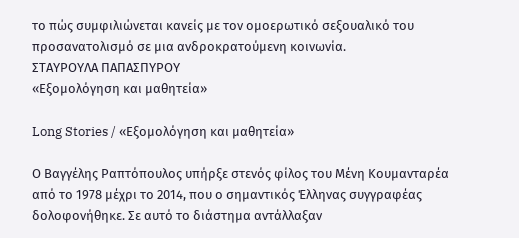το πώς συμφιλιώνεται κανείς με τον ομοερωτικό σεξουαλικό του προσανατολισμό σε μια ανδροκρατούμενη κοινωνία.
ΣΤΑΥΡΟΥΛΑ ΠΑΠΑΣΠΥΡΟΥ
«Εξομολόγηση και μαθητεία»

Long Stories / «Εξομολόγηση και μαθητεία»

Ο Βαγγέλης Ραπτόπουλος υπήρξε στενός φίλος του Μένη Κουμανταρέα από το 1978 μέχρι το 2014, που ο σημαντικός Έλληνας συγγραφέας δολοφονήθηκε. Σε αυτό το διάστημα αντάλλαξαν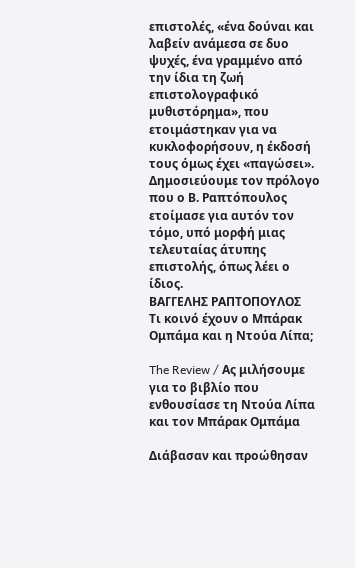επιστολές, «ένα δούναι και λαβείν ανάμεσα σε δυο ψυχές, ένα γραμμένο από την ίδια τη ζωή επιστολογραφικό μυθιστόρημα», που ετοιμάστηκαν για να κυκλοφορήσουν, η έκδοσή τους όμως έχει «παγώσει». Δημοσιεύουμε τον πρόλογο που ο Β. Ραπτόπουλος ετοίμασε για αυτόν τον τόμο, υπό μορφή μιας τελευταίας άτυπης επιστολής, όπως λέει ο ίδιος.
ΒΑΓΓΕΛΗΣ ΡΑΠΤΟΠΟΥΛΟΣ
Τι κοινό έχουν ο Μπάρακ Ομπάμα και η Ντούα Λίπα;

The Review / Ας μιλήσουμε για το βιβλίο που ενθουσίασε τη Ντούα Λίπα και τον Μπάρακ Ομπάμα

Διάβασαν και προώθησαν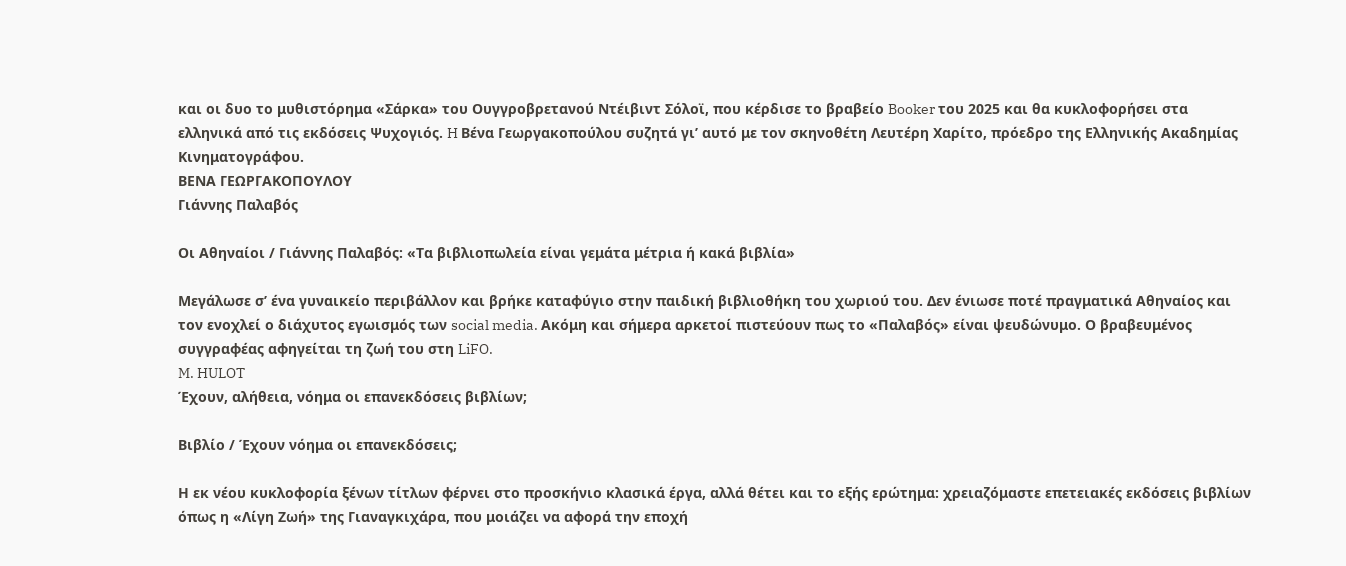και οι δυο το μυθιστόρημα «Σάρκα» του Ουγγροβρετανού Ντέιβιντ Σόλοϊ, που κέρδισε το βραβείο Booker του 2025 και θα κυκλοφορήσει στα ελληνικά από τις εκδόσεις Ψυχογιός. H Βένα Γεωργακοπούλου συζητά γι’ αυτό με τον σκηνοθέτη Λευτέρη Χαρίτο, πρόεδρο της Ελληνικής Ακαδημίας Κινηματογράφου.
ΒΕΝΑ ΓΕΩΡΓΑΚΟΠΟΥΛΟΥ
Γιάννης Παλαβός

Οι Αθηναίοι / Γιάννης Παλαβός: «Τα βιβλιοπωλεία είναι γεμάτα μέτρια ή κακά βιβλία»

Μεγάλωσε σ’ ένα γυναικείο περιβάλλον και βρήκε καταφύγιο στην παιδική βιβλιοθήκη του χωριού του. Δεν ένιωσε ποτέ πραγματικά Αθηναίος και τον ενοχλεί ο διάχυτος εγωισμός των social media. Aκόμη και σήμερα αρκετοί πιστεύουν πως το «Παλαβός» είναι ψευδώνυμο. Ο βραβευμένος συγγραφέας αφηγείται τη ζωή του στη LiFO.
M. HULOT
Έχουν, αλήθεια, νόημα οι επανεκδόσεις βιβλίων;

Βιβλίο / Έχουν νόημα οι επανεκδόσεις;

Η εκ νέου κυκλοφορία ξένων τίτλων φέρνει στο προσκήνιο κλασικά έργα, αλλά θέτει και το εξής ερώτημα: χρειαζόμαστε επετειακές εκδόσεις βιβλίων όπως η «Λίγη Ζωή» της Γιαναγκιχάρα, που μοιάζει να αφορά την εποχή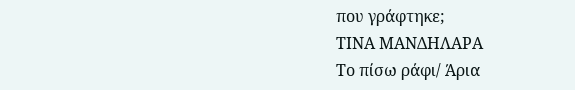που γράφτηκε;
ΤΙΝΑ ΜΑΝΔΗΛΑΡΑ
Το πίσω ράφι/ Άρια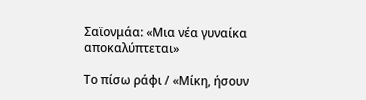Σαϊονμάα: «Μια νέα γυναίκα αποκαλύπτεται»

Το πίσω ράφι / «Μίκη, ήσουν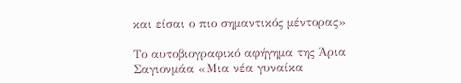και είσαι ο πιο σημαντικός μέντορας»

Το αυτοβιογραφικό αφήγημα της Άρια Σαγιονμάα «Μια νέα γυναίκα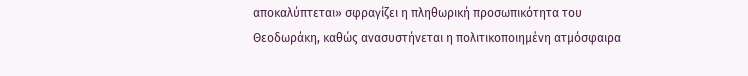αποκαλύπτεται» σφραγίζει η πληθωρική προσωπικότητα του Θεοδωράκη, καθώς ανασυστήνεται η πολιτικοποιημένη ατμόσφαιρα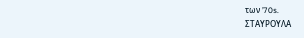των ’70s.
ΣΤΑΥΡΟΥΛΑ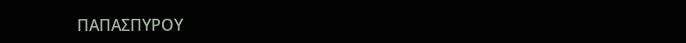ΠΑΠΑΣΠΥΡΟΥ